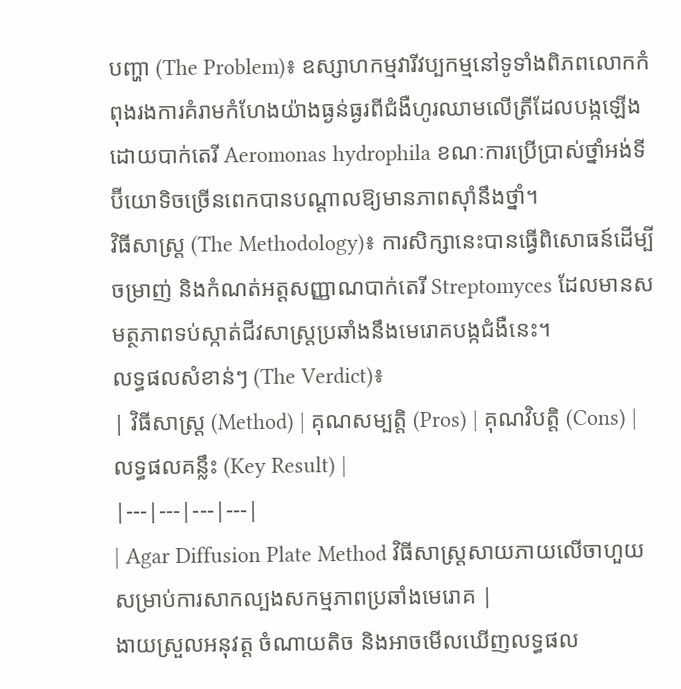បញ្ហា (The Problem)៖ ឧស្សាហកម្មវារីវប្បកម្មនៅទូទាំងពិភពលោកកំពុងរងការគំរាមកំហែងយ៉ាងធ្ងន់ធ្ងរពីជំងឺហូរឈាមលើត្រីដែលបង្កឡើងដោយបាក់តេរី Aeromonas hydrophila ខណៈការប្រើប្រាស់ថ្នាំអង់ទីប៊ីយោទិចច្រើនពេកបានបណ្តាលឱ្យមានភាពស៊ាំនឹងថ្នាំ។
វិធីសាស្ត្រ (The Methodology)៖ ការសិក្សានេះបានធ្វើពិសោធន៍ដើម្បីចម្រាញ់ និងកំណត់អត្តសញ្ញាណបាក់តេរី Streptomyces ដែលមានសមត្ថភាពទប់ស្កាត់ជីវសាស្ត្រប្រឆាំងនឹងមេរោគបង្កជំងឺនេះ។
លទ្ធផលសំខាន់ៗ (The Verdict)៖
| វិធីសាស្ត្រ (Method) | គុណសម្បត្តិ (Pros) | គុណវិបត្តិ (Cons) | លទ្ធផលគន្លឹះ (Key Result) |
|---|---|---|---|
| Agar Diffusion Plate Method វិធីសាស្ត្រសាយភាយលើចាហួយសម្រាប់ការសាកល្បងសកម្មភាពប្រឆាំងមេរោគ |
ងាយស្រួលអនុវត្ត ចំណាយតិច និងអាចមើលឃើញលទ្ធផល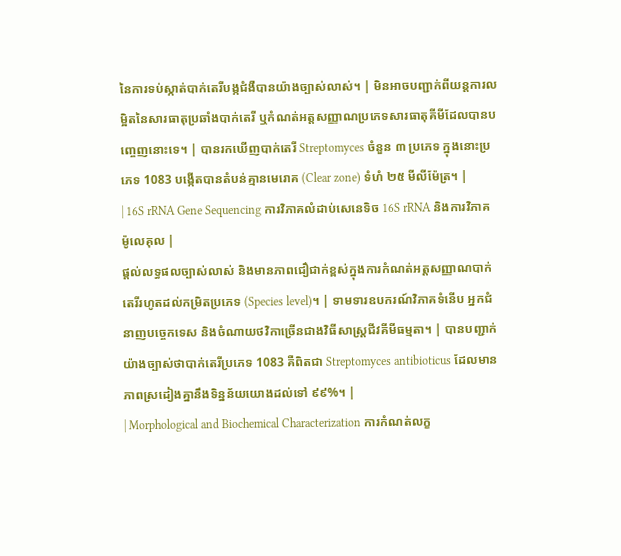នៃការទប់ស្កាត់បាក់តេរីបង្កជំងឺបានយ៉ាងច្បាស់លាស់។ | មិនអាចបញ្ជាក់ពីយន្តការលម្អិតនៃសារធាតុប្រឆាំងបាក់តេរី ឬកំណត់អត្តសញ្ញាណប្រភេទសារធាតុគីមីដែលបានបញ្ចេញនោះទេ។ | បានរកឃើញបាក់តេរី Streptomyces ចំនួន ៣ ប្រភេទ ក្នុងនោះប្រភេទ 1083 បង្កើតបានតំបន់គ្មានមេរោគ (Clear zone) ទំហំ ២៥ មីលីម៉ែត្រ។ |
| 16S rRNA Gene Sequencing ការវិភាគលំដាប់សេនេទិច 16S rRNA និងការវិភាគម៉ូលេគុល |
ផ្តល់លទ្ធផលច្បាស់លាស់ និងមានភាពជឿជាក់ខ្ពស់ក្នុងការកំណត់អត្តសញ្ញាណបាក់តេរីរហូតដល់កម្រិតប្រភេទ (Species level)។ | ទាមទារឧបករណ៍វិភាគទំនើប អ្នកជំនាញបច្ចេកទេស និងចំណាយថវិកាច្រើនជាងវិធីសាស្ត្រជីវគីមីធម្មតា។ | បានបញ្ជាក់យ៉ាងច្បាស់ថាបាក់តេរីប្រភេទ 1083 គឺពិតជា Streptomyces antibioticus ដែលមានភាពស្រដៀងគ្នានឹងទិន្នន័យយោងដល់ទៅ ៩៩%។ |
| Morphological and Biochemical Characterization ការកំណត់លក្ខ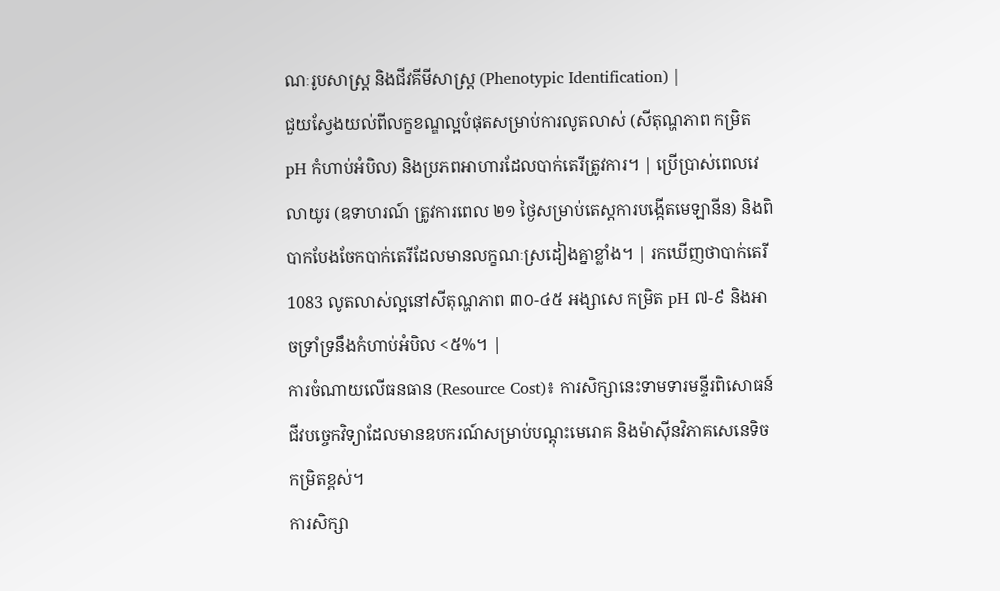ណៈរូបសាស្ត្រ និងជីវគីមីសាស្ត្រ (Phenotypic Identification) |
ជួយស្វែងយល់ពីលក្ខខណ្ឌល្អបំផុតសម្រាប់ការលូតលាស់ (សីតុណ្ហភាព កម្រិត pH កំហាប់អំបិល) និងប្រភពអាហារដែលបាក់តេរីត្រូវការ។ | ប្រើប្រាស់ពេលវេលាយូរ (ឧទាហរណ៍ ត្រូវការពេល ២១ ថ្ងៃសម្រាប់តេស្តការបង្កើតមេឡានីន) និងពិបាកបែងចែកបាក់តេរីដែលមានលក្ខណៈស្រដៀងគ្នាខ្លាំង។ | រកឃើញថាបាក់តេរី 1083 លូតលាស់ល្អនៅសីតុណ្ហភាព ៣០-៤៥ អង្សាសេ កម្រិត pH ៧-៩ និងអាចទ្រាំទ្រនឹងកំហាប់អំបិល <៥%។ |
ការចំណាយលើធនធាន (Resource Cost)៖ ការសិក្សានេះទាមទារមន្ទីរពិសោធន៍ជីវបច្ចេកវិទ្យាដែលមានឧបករណ៍សម្រាប់បណ្តុះមេរោគ និងម៉ាស៊ីនវិភាគសេនេទិចកម្រិតខ្ពស់។
ការសិក្សា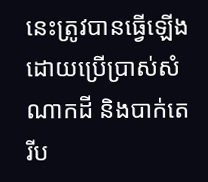នេះត្រូវបានធ្វើឡើងដោយប្រើប្រាស់សំណាកដី និងបាក់តេរីប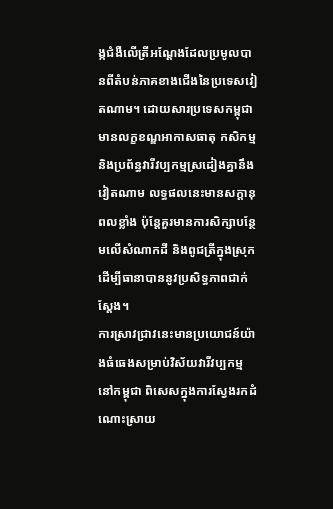ង្កជំងឺលើត្រីអណ្តែងដែលប្រមូលបានពីតំបន់ភាគខាងជើងនៃប្រទេសវៀតណាម។ ដោយសារប្រទេសកម្ពុជាមានលក្ខខណ្ឌអាកាសធាតុ កសិកម្ម និងប្រព័ន្ធវារីវប្បកម្មស្រដៀងគ្នានឹងវៀតណាម លទ្ធផលនេះមានសក្តានុពលខ្លាំង ប៉ុន្តែគួរមានការសិក្សាបន្ថែមលើសំណាកដី និងពូជត្រីក្នុងស្រុកដើម្បីធានាបាននូវប្រសិទ្ធភាពជាក់ស្តែង។
ការស្រាវជ្រាវនេះមានប្រយោជន៍យ៉ាងធំធេងសម្រាប់វិស័យវារីវប្បកម្មនៅកម្ពុជា ពិសេសក្នុងការស្វែងរកដំណោះស្រាយ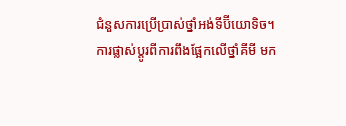ជំនួសការប្រើប្រាស់ថ្នាំអង់ទីប៊ីយោទិច។
ការផ្លាស់ប្តូរពីការពឹងផ្អែកលើថ្នាំគីមី មក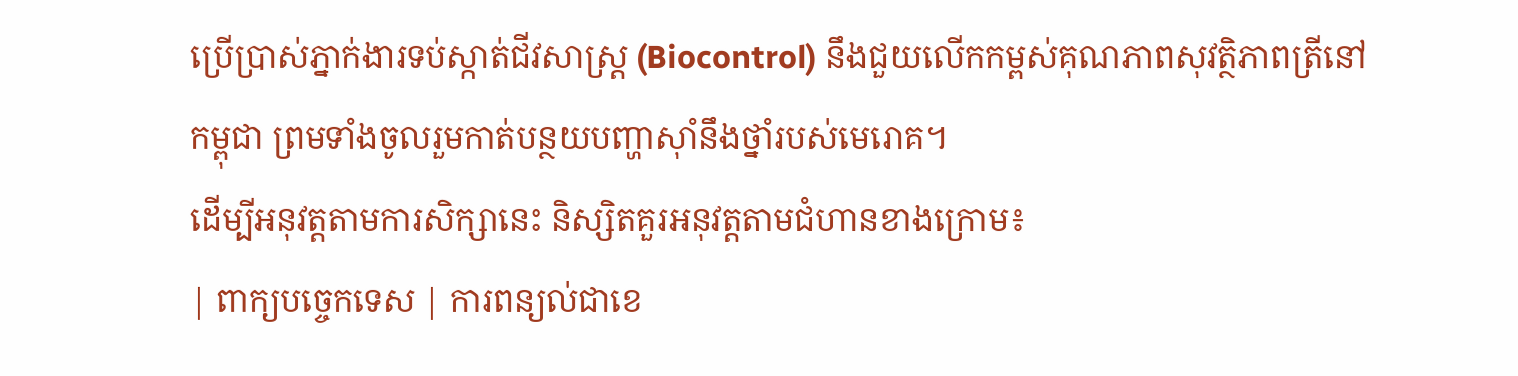ប្រើប្រាស់ភ្នាក់ងារទប់ស្កាត់ជីវសាស្ត្រ (Biocontrol) នឹងជួយលើកកម្ពស់គុណភាពសុវត្ថិភាពត្រីនៅកម្ពុជា ព្រមទាំងចូលរួមកាត់បន្ថយបញ្ហាស៊ាំនឹងថ្នាំរបស់មេរោគ។
ដើម្បីអនុវត្តតាមការសិក្សានេះ និស្សិតគួរអនុវត្តតាមជំហានខាងក្រោម៖
| ពាក្យបច្ចេកទេស | ការពន្យល់ជាខេ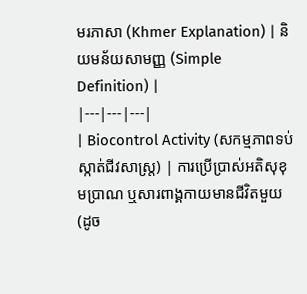មរភាសា (Khmer Explanation) | និយមន័យសាមញ្ញ (Simple Definition) |
|---|---|---|
| Biocontrol Activity (សកម្មភាពទប់ស្កាត់ជីវសាស្ត្រ) | ការប្រើប្រាស់អតិសុខុមប្រាណ ឬសារពាង្គកាយមានជីវិតមួយ (ដូច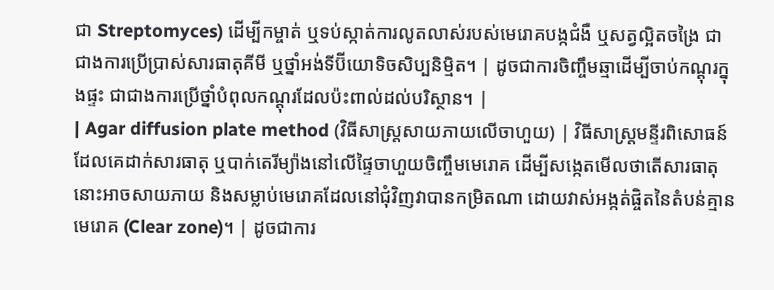ជា Streptomyces) ដើម្បីកម្ចាត់ ឬទប់ស្កាត់ការលូតលាស់របស់មេរោគបង្កជំងឺ ឬសត្វល្អិតចង្រៃ ជាជាងការប្រើប្រាស់សារធាតុគីមី ឬថ្នាំអង់ទីប៊ីយោទិចសិប្បនិម្មិត។ | ដូចជាការចិញ្ចឹមឆ្មាដើម្បីចាប់កណ្តុរក្នុងផ្ទះ ជាជាងការប្រើថ្នាំបំពុលកណ្តុរដែលប៉ះពាល់ដល់បរិស្ថាន។ |
| Agar diffusion plate method (វិធីសាស្ត្រសាយភាយលើចាហួយ) | វិធីសាស្ត្រមន្ទីរពិសោធន៍ដែលគេដាក់សារធាតុ ឬបាក់តេរីម្យ៉ាងនៅលើផ្ទៃចាហួយចិញ្ចឹមមេរោគ ដើម្បីសង្កេតមើលថាតើសារធាតុនោះអាចសាយភាយ និងសម្លាប់មេរោគដែលនៅជុំវិញវាបានកម្រិតណា ដោយវាស់អង្កត់ផ្ចិតនៃតំបន់គ្មានមេរោគ (Clear zone)។ | ដូចជាការ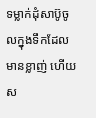ទម្លាក់ដុំសាប៊ូចូលក្នុងទឹកដែលមានខ្លាញ់ ហើយស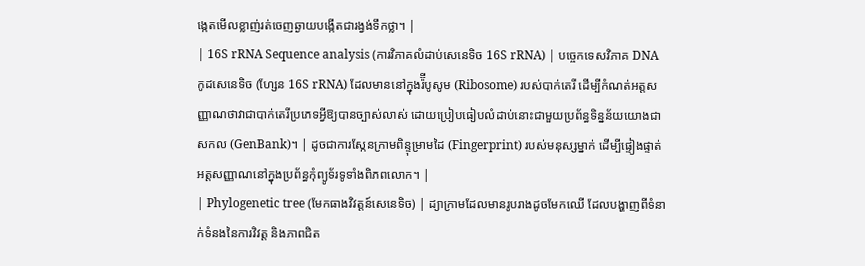ង្កេតមើលខ្លាញ់រត់ចេញឆ្ងាយបង្កើតជារង្វង់ទឹកថ្លា។ |
| 16S rRNA Sequence analysis (ការវិភាគលំដាប់សេនេទិច 16S rRNA) | បច្ចេកទេសវិភាគ DNA កូដសេនេទិច (ហ្សែន 16S rRNA) ដែលមាននៅក្នុងរ៉៊ីបូសូម (Ribosome) របស់បាក់តេរី ដើម្បីកំណត់អត្តសញ្ញាណថាវាជាបាក់តេរីប្រភេទអ្វីឱ្យបានច្បាស់លាស់ ដោយប្រៀបធៀបលំដាប់នោះជាមួយប្រព័ន្ធទិន្នន័យយោងជាសកល (GenBank)។ | ដូចជាការស្កែនក្រាមពិន្ទុម្រាមដៃ (Fingerprint) របស់មនុស្សម្នាក់ ដើម្បីផ្ទៀងផ្ទាត់អត្តសញ្ញាណនៅក្នុងប្រព័ន្ធកុំព្យូទ័រទូទាំងពិភពលោក។ |
| Phylogenetic tree (មែកធាងវិវត្តន៍សេនេទិច) | ដ្យាក្រាមដែលមានរូបរាងដូចមែកឈើ ដែលបង្ហាញពីទំនាក់ទំនងនៃការវិវត្ត និងភាពជិត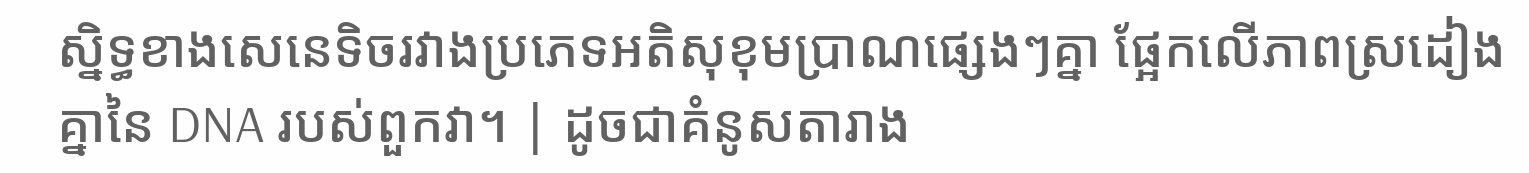ស្និទ្ធខាងសេនេទិចរវាងប្រភេទអតិសុខុមប្រាណផ្សេងៗគ្នា ផ្អែកលើភាពស្រដៀងគ្នានៃ DNA របស់ពួកវា។ | ដូចជាគំនូសតារាង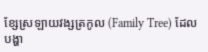ខ្សែស្រឡាយវង្សត្រកូល (Family Tree) ដែលបង្ហា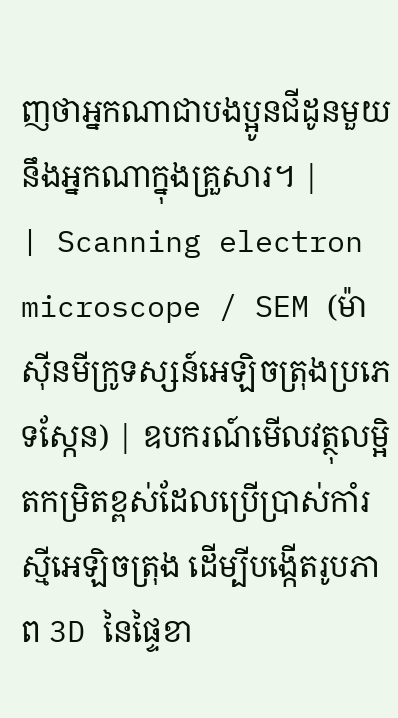ញថាអ្នកណាជាបងប្អូនជីដូនមួយនឹងអ្នកណាក្នុងគ្រួសារ។ |
| Scanning electron microscope / SEM (ម៉ាស៊ីនមីក្រូទស្សន៍អេឡិចត្រុងប្រភេទស្កែន) | ឧបករណ៍មើលវត្ថុលម្អិតកម្រិតខ្ពស់ដែលប្រើប្រាស់កាំរស្មីអេឡិចត្រុង ដើម្បីបង្កើតរូបភាព 3D នៃផ្ទៃខា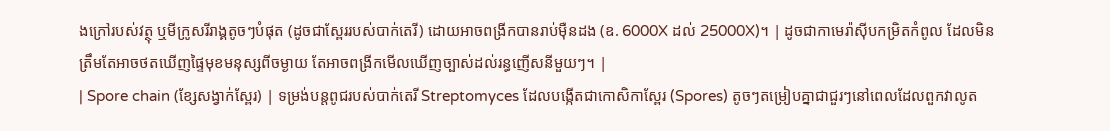ងក្រៅរបស់វត្ថុ ឬមីក្រូសរីរាង្គតូចៗបំផុត (ដូចជាស្ពែររបស់បាក់តេរី) ដោយអាចពង្រីកបានរាប់ម៉ឺនដង (ឧ. 6000X ដល់ 25000X)។ | ដូចជាកាមេរ៉ាស៊ីបកម្រិតកំពូល ដែលមិនត្រឹមតែអាចថតឃើញផ្ទៃមុខមនុស្សពីចម្ងាយ តែអាចពង្រីកមើលឃើញច្បាស់ដល់រន្ធញើសនីមួយៗ។ |
| Spore chain (ខ្សែសង្វាក់ស្ពែរ) | ទម្រង់បន្តពូជរបស់បាក់តេរី Streptomyces ដែលបង្កើតជាកោសិកាស្ពែរ (Spores) តូចៗតម្រៀបគ្នាជាជួរៗនៅពេលដែលពួកវាលូត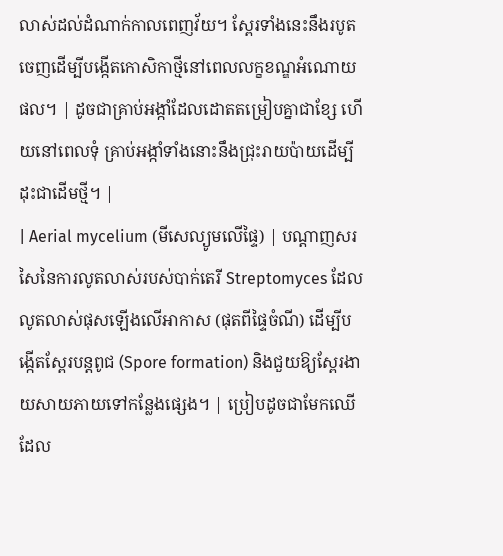លាស់ដល់ដំណាក់កាលពេញវ័យ។ ស្ពែរទាំងនេះនឹងរបូតចេញដើម្បីបង្កើតកោសិកាថ្មីនៅពេលលក្ខខណ្ឌអំណោយផល។ | ដូចជាគ្រាប់អង្កាំដែលដោតតម្រៀបគ្នាជាខ្សែ ហើយនៅពេលទុំ គ្រាប់អង្កាំទាំងនោះនឹងជ្រុះរាយប៉ាយដើម្បីដុះជាដើមថ្មី។ |
| Aerial mycelium (មីសេល្យូមលើផ្ទៃ) | បណ្តាញសរសៃនៃការលូតលាស់របស់បាក់តេរី Streptomyces ដែលលូតលាស់ផុសឡើងលើអាកាស (ផុតពីផ្ទៃចំណី) ដើម្បីបង្កើតស្ពែរបន្តពូជ (Spore formation) និងជួយឱ្យស្ពែរងាយសាយភាយទៅកន្លែងផ្សេង។ | ប្រៀបដូចជាមែកឈើដែល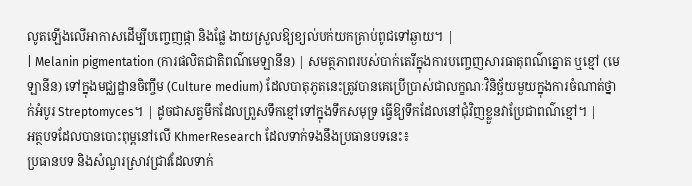លូតឡើងលើអាកាសដើម្បីបញ្ចេញផ្កា និងផ្លែ ងាយស្រួលឱ្យខ្យល់បក់យកគ្រាប់ពូជទៅឆ្ងាយ។ |
| Melanin pigmentation (ការផលិតជាតិពណ៌មេឡានីន) | សមត្ថភាពរបស់បាក់តេរីក្នុងការបញ្ចេញសារធាតុពណ៌ត្នោត ឬខ្មៅ (មេឡានីន) ទៅក្នុងមជ្ឈដ្ឋានចិញ្ចឹម (Culture medium) ដែលបាតុភូតនេះត្រូវបានគេប្រើប្រាស់ជាលក្ខណៈវិនិច្ឆ័យមួយក្នុងការចំណាត់ថ្នាក់អំបូរ Streptomyces។ | ដូចជាសត្វមឹកដែលព្រួសទឹកខ្មៅទៅក្នុងទឹកសមុទ្រ ធ្វើឱ្យទឹកដែលនៅជុំវិញខ្លួនវាប្រែជាពណ៌ខ្មៅ។ |
អត្ថបទដែលបានបោះពុម្ពនៅលើ KhmerResearch ដែលទាក់ទងនឹងប្រធានបទនេះ៖
ប្រធានបទ និងសំណួរស្រាវជ្រាវដែលទាក់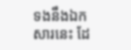ទងនឹងឯកសារនេះ ដែ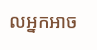លអ្នកអាច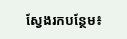ស្វែងរកបន្ថែម៖